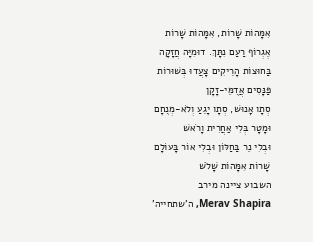אִמָּהוֹת שָׁרוֹת, אִמָּהוֹת שָׁרוֹת
אֶגְרוֹף רַעַם נִתָּךְ. דוּמִיָּה חֲזָקָה
בַּחוּצוֹת הָרֵיקִים צָעֲדוּ בְּשׁוּרוֹת
פַּנָּסִים אֲדֻמֵּי-זָקָן
סְתָו אָנוּשׁ, סְתָו יָגֵעַ וְלֹא-מְנֻחָם
וּמָטָר בְּלִי אַחֲרִית וָרֹאשׁ
וּבְלִי נֵר בַּחַלּוֹן וּבְלִי אוֹר בָּעוֹלָם
שָׁרוֹת אִמָּהוֹת שָׁלֹשׁ
השבוע ציינה מירב
Merav Shapira, ה'שתחייה'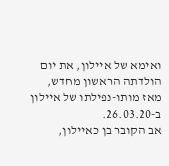ואימא של איילון, את יום הולדתה הראשון מחדש, מאז מותו-נפילתו של איילון ב-26.03.20.
אב הקובר בן כאיילון,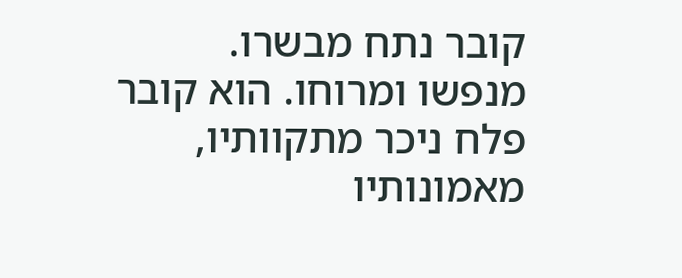קובר נתח מבשרו. מנפשו ומרוחו. הוא קובר פלח ניכר מתקוותיו, מאמונותיו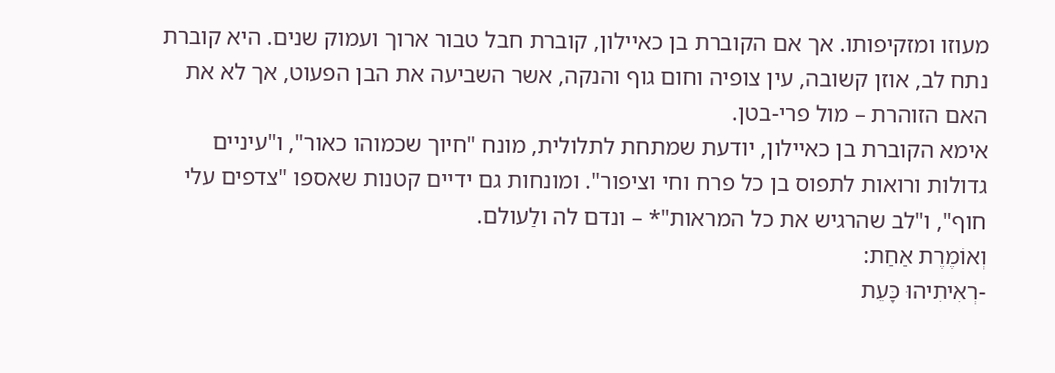מעוזו ומזקיפותו. אך אם הקוברת בן כאיילון, קוברת חבל טבור ארוך ועמוק שנים. היא קוברת נתח לב, אוזן קשובה, עין צופיה וחום גוף והנקה, אשר השביעה את הבן הפעוט, אך לא את האם הזוהרת – מול פרי-בטן.
אימא הקוברת בן כאיילון, יודעת שמתחת לתלולית, מונח "חיוך שכמוהו כאור", ו"עיניים גדולות ורואות לתפוס בן כל פרח וחי וציפור". ומונחות גם ידיים קטנות שאספו "צדפים עלי חוף", ו"לב שהרגיש את כל המראות"* – ונדם לה ולַעולם.
וְאוֹמֶרֶת אַחַת:
-רְאִיתִיהוּ כָּעֵת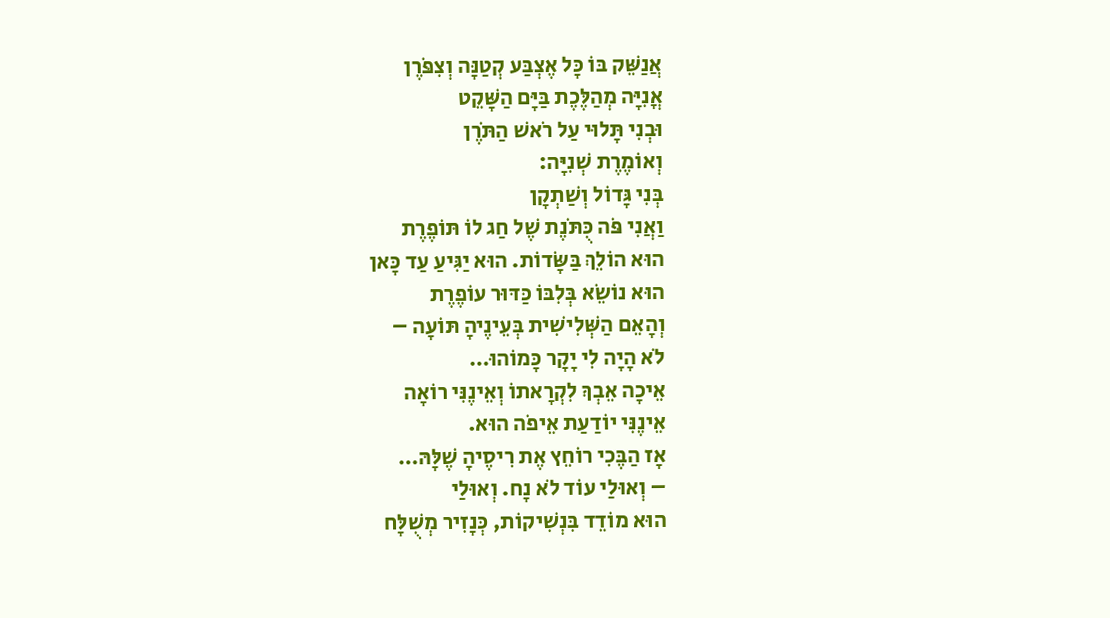אֲנַשֵּׁק בּוֹ כָּל אֶצְבַּע קְטַנָּה וְצִפֹּרֶן
אֳנִיָּה מְהַלֶּכֶת בַּיָּם הַשָּׁקֵט
וּבְנִי תָּלוּי עַל רֹאשׁ הַתֹּרֶן
וְאוֹמֶרֶת שְׁנִיָּה:
בְּנִי גָּדוֹל וְשַׁתְקָן
וַאֲנִי פֹּה כֻּתֹּנֶת שֶׁל חַג לוֹ תּוֹפֶרֶת
הוּא הוֹלֵךְ בַּשָּׂדוֹת. הוּא יַגִּיעַ עַד כָּאן
הוּא נוֹשֵׂא בְּלִבּוֹ כַּדּוּר עוֹפֶרֶת
וְהָאֵם הַשְּׁלִישִׁית בְּעֵינֶיהָ תּוֹעָה –
לֹא הָיָה לִי יָקָר כָּמוֹהוּ…
אֵיכָה אֵבְךְּ לִקְרָאתוֹ וְאֵינֶנִּי רוֹאָה
אֵינֶנִּי יוֹדַעַת אֵיפֹה הוּא.
אָז הַבֶּכִי רוֹחֵץ אֶת רִיסֶיהָ שֶׁלָּהּ…
– וְאוּלַי עוֹד לֹא נָח. וְאוּלַי
הוּא מוֹדֵד בִּנְשִׁיקוֹת, כְּנָזִיר מְשֻׁלָּח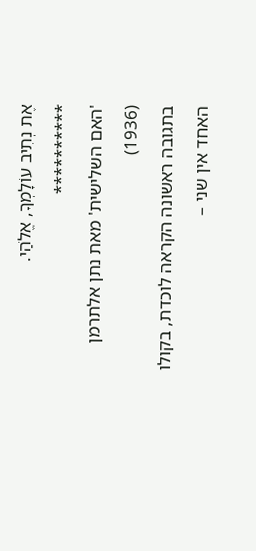אֶת נְתִיב עוֹלָמְךָ, אֱלֹהַי.
**********
'האם השלישית' מאת נתן אלתרמן (1936)
בתגובה ראשונה הקראה לוכדת, בקולו האחד אין שני –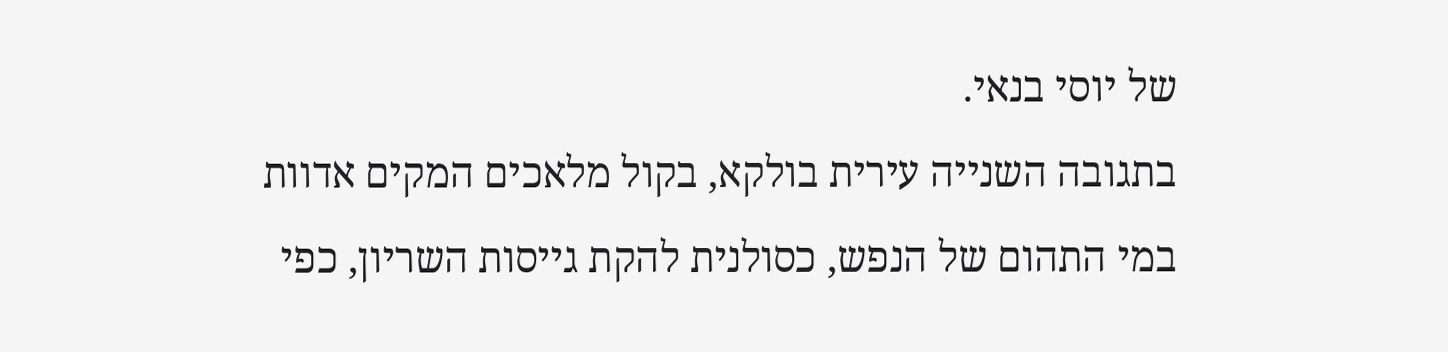של יוסי בנאי.
בתגובה השנייה עירית בולקא, בקול מלאכים המקים אדוות במי התהום של הנפש, כסולנית להקת גייסות השריון, כפי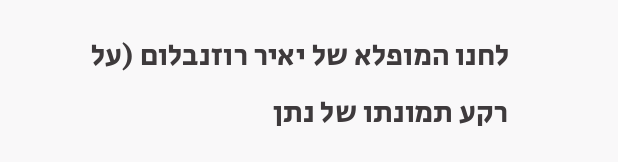לחנו המופלא של יאיר רוזנבלום (על רקע תמונתו של נתן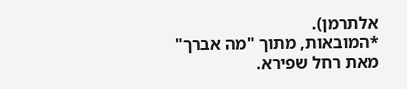אלתרמן).
*המובאות, מתוך "מה אברך" מאת רחל שפירא.